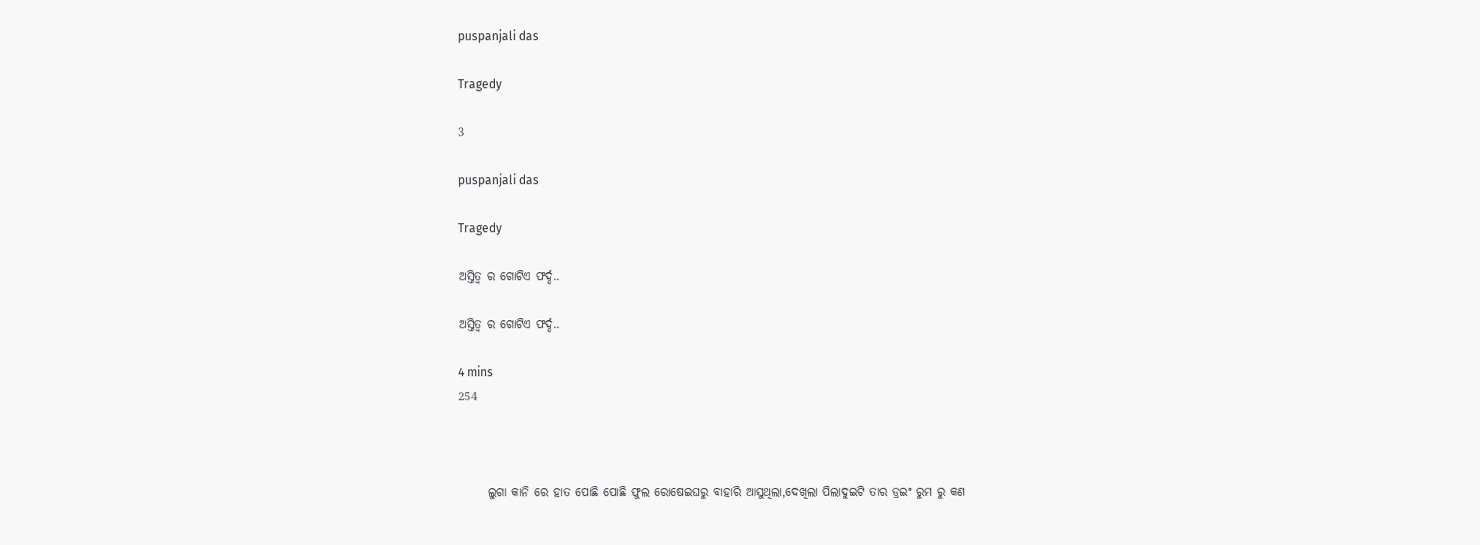puspanjali das

Tragedy

3

puspanjali das

Tragedy

ଅସ୍ତିତ୍ବ ର ଗୋଟିଏ ଫର୍ଦ୍ଦ..

ଅସ୍ତିତ୍ବ ର ଗୋଟିଏ ଫର୍ଦ୍ଦ..

4 mins
254



      ଲୁଗା କାନି ରେ ହାତ ପୋଛି ପୋଛି ଫୁଲ ରୋଷେଇଘରୁ ବାହାରି ଆସୁଥିଲା,ଦେଖିଲା ପିଲାଦୁଇଟି ତାର ଡ୍ରଇଂ ରୁମ ରୁ କଣ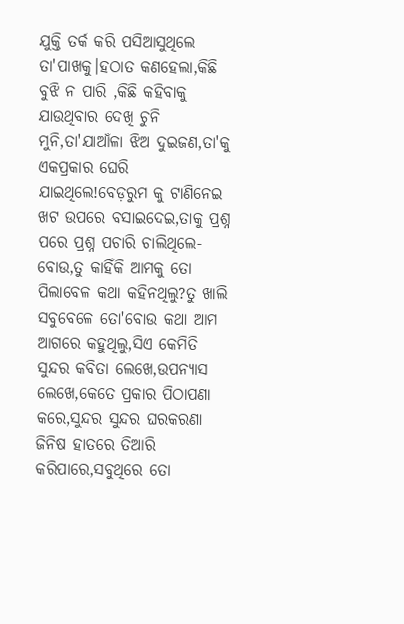ଯୁକ୍ତି ତର୍କ କରି ପସିଆସୁଥିଲେ ତା'ପାଖକୁ।ହଠାତ କଣହେଲା,କିଛି ବୁଝି ନ ପାରି ,କିଛି କହିବାକୁ ଯାଉଥିବାର ଦେଖି ଚୁନି ମୁନି,ତା'ଯାଆଁଳା ଝିଅ ଦୁଇଜଣ,ତା'କୁ ଏକପ୍ରକାର ଘେରି ଯାଇଥିଲେ!ବେଡ଼ରୁମ କୁ ଟାଣିନେଇ ଖଟ ଉପରେ ବସାଇଦେଇ,ତାକୁ ପ୍ରଶ୍ନ ପରେ ପ୍ରଶ୍ନ ପଚାରି ଚାଲିଥିଲେ-ବୋଉ,ତୁ କାହିଁକି ଆମକୁ ତୋ ପିଲାବେଳ କଥା କହିନଥିଲୁ?ତୁ ଖାଲି ସବୁବେଳେ ତୋ'ବୋଉ କଥା ଆମ ଆଗରେ କହୁଥିଲୁ,ସିଏ କେମିତି ସୁନ୍ଦର କବିତା ଲେଖେ,ଉପନ୍ୟାସ ଲେଖେ,କେତେ ପ୍ରକାର ପିଠାପଣା କରେ,ସୁନ୍ଦର ସୁନ୍ଦର ଘରକରଣା ଜିନିଷ ହାତରେ ତିଆରି କରିପାରେ,ସବୁଥିରେ ତୋ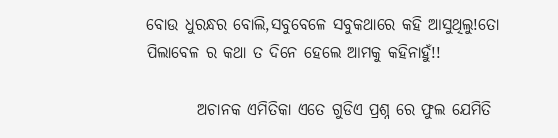ବୋଉ ଧୁରନ୍ଧର ବୋଲି,ସବୁବେଳେ ସବୁକଥାରେ କହି ଆସୁଥିଲୁ!ତୋ ପିଲାବେଳ ର କଥା ତ ଦିନେ ହେଲେ ଆମକୁ କହିନାହୁଁ!!

        ଅଚାନକ ଏମିତିକା ଏତେ ଗୁଡିଏ ପ୍ରଶ୍ନ ରେ ଫୁଲ ଯେମିତି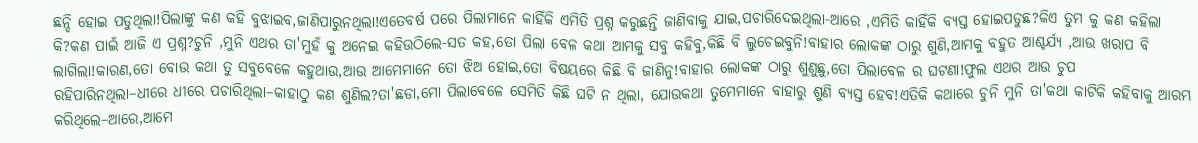ଛନ୍ଦି ହୋଇ ପଡୁଥିଲା!ପିଲାଙ୍କୁ କଣ କହି ବୁଝାଇବ,ଜାଣିପାରୁନଥିଲା!ଏତେବର୍ଷ ପରେ ପିଲାମାନେ କାହିଁକି ଏମିତି ପ୍ରଶ୍ନ କରୁଛନ୍ତି ଜାଣିବାକୁ ଯାଇ,ପଚାରିଦେଇଥିଲା-ଆରେ ,ଏମିତି କାହିଁକି ବ୍ୟସ୍ତ ହୋଇପଡୁଛ?କିଏ ତୁମ କୁ କଣ କହିଲା କି?କଣ ପାଇଁ ଆଜି ଏ ପ୍ରଶ୍ନ?ଚୁନି ,ମୁନି ଏଥର ତା'ମୁହଁ କୁ ଅନେଇ କହିଉଠିଲେ-ସତ କହ,ତୋ ପିଲା ବେଳ କଥା ଆମକୁ ସବୁ କହିବୁ,କିଛି ବି ଲୁଚେଇବୁନି!ବାହାର ଲୋକଙ୍କ ଠାରୁ ଶୁଣି,ଆମକୁ ବହୁତ ଆଶ୍ଚର୍ଯ୍ୟ ,ଆଉ ଖରାପ ବି ଲାଗିଲା!କାରଣ,ତୋ ବୋଉ କଥା ତୁ ସବୁବେଳେ କହୁଥାଉ,ଆଉ ଆମେମାନେ ତୋ ଝିଅ ହୋଇ,ତୋ ବିଷୟରେ କିଛି ବି ଜାଣିନୁ!ବାହାର ଲୋକଙ୍କ ଠାରୁ ଶୁଣୁଛୁ,ତୋ ପିଲାବେଳ ର ଘଟଣା!ଫୁଲ ଏଥର ଆଉ ଚୁପ ରହିପାରିନଥିଲା–ଧୀରେ ଧୀରେ ପଚାରିଥିଲା–କାହାଠୁ କଣ ଶୁଣିଲ?ତା'ଛଡା,ମୋ ପିଲାବେଳେ ସେମିତି କିଛି ଘଟି ନ ଥିଲା, ଯୋଉକଥା ତୁମେମାନେ ବାହାରୁ ଶୁଣି ବ୍ୟସ୍ତ ହେବ!ଏତିକି କଥାରେ ଚୁନି ମୁନି ତା'କଥା କାଟିକି କହିବାକୁ ଆରମ୍ଭ କରିଥିଲେ–ଆରେ,ଆମେ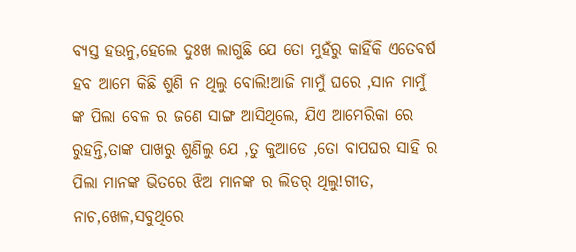ବ୍ୟସ୍ତ ହଉନୁ,ହେଲେ ଦୁଃଖ ଲାଗୁଛି ଯେ ତୋ ମୁହଁରୁ କାହିଁକି ଏତେବର୍ଷ ହବ ଆମେ କିଛି ଶୁଣି ନ ଥିଲୁ ବୋଲି!ଆଜି ମାମୁଁ ଘରେ ,ସାନ ମାମୁଁ ଙ୍କ ପିଲା ବେଳ ର ଜଣେ ସାଙ୍ଗ ଆସିଥିଲେ, ଯିଏ ଆମେରିକା ରେ ରୁହନ୍ତି,ତାଙ୍କ ପାଖରୁ ଶୁଣିଲୁ ଯେ ,ତୁ କୁଆଡେ ,ତୋ ବାପଘର ସାହି ର ପିଲା ମାନଙ୍କ ଭିତରେ ଝିଅ ମାନଙ୍କ ର ଲିଡର୍ ଥିଲୁ!ଗୀତ, ନାଚ,ଖେଳ,ସବୁଥିରେ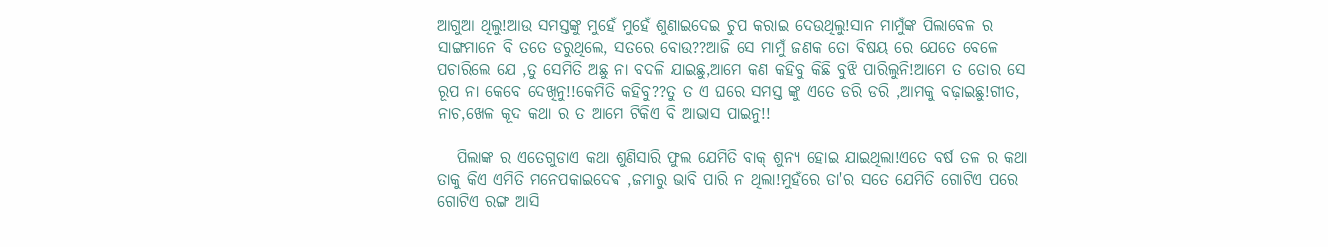ଆଗୁଆ ଥିଲୁ!ଆଉ ସମସ୍ତଙ୍କୁ ମୁହେଁ ମୁହେଁ ଶୁଣାଇଦେଇ ଚୁପ କରାଇ ଦେଉଥିଲୁ!ସାନ ମାମୁଁଙ୍କ ପିଲାବେଳ ର ସାଙ୍ଗମାନେ ବି ତତେ ଡରୁଥିଲେ, ସତରେ ବୋଉ??ଆଜି ସେ ମାମୁଁ ଜଣକ ତୋ ବିଷୟ ରେ ଯେତେ ବେଳେ ପଚାରିଲେ ଯେ ,ତୁ ସେମିତି ଅଛୁ ନା ବଦଳି ଯାଇଛୁ,ଆମେ କଣ କହିବୁ କିଛି ବୁଝି ପାରିଲୁନି!ଆମେ ତ ତୋର ସେ ରୂପ ନା କେବେ ଦେଖିନୁ!!କେମିତି କହିବୁ??ତୁ ତ ଏ ଘରେ ସମସ୍ତ ଙ୍କୁ ଏତେ ଡରି ଡରି ,ଆମକୁ ବଢ଼ାଇଛୁ!ଗୀତ, ନାଚ,ଖେଳ କୂଦ କଥା ର ତ ଆମେ ଟିକିଏ ବି ଆଭାସ ପାଇନୁ!!

   ପିଲାଙ୍କ ର ଏତେଗୁଡାଏ କଥା ଶୁଣିସାରି ଫୁଲ ଯେମିତି ବାକ୍ ଶୁନ୍ୟ ହୋଇ ଯାଇଥିଲା!ଏତେ ବର୍ଷ ତଳ ର କଥା ତାକୁ କିଏ ଏମିତି ମନେପକାଇଦେଵ ,ଜମାରୁ ଭାବି ପାରି ନ ଥିଲା!ମୁହଁରେ ତା'ର ସତେ ଯେମିତି ଗୋଟିଏ ପରେ ଗୋଟିଏ ରଙ୍ଗ ଆସି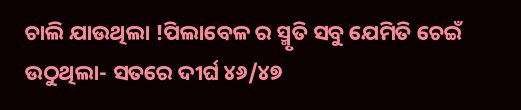ଚାଲି ଯାଉଥିଲା !ପିଲାବେଳ ର ସ୍ମୃତି ସବୁ ଯେମିତି ଚେଇଁ ଉଠୁଥିଲା- ସତରେ ଦୀର୍ଘ ୪୬/୪୭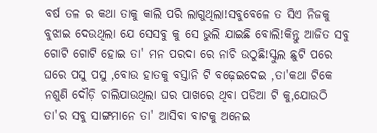ବର୍ଷ ତଳ ର କଥା ତାକୁ କାଲି ପରି ଲାଗୁଥିଲା!ସବୁବେଳେ ତ ସିଏ ନିଜକୁ ବୁଝାଇ ଦେଉଥିଲା ଯେ ସେସବୁ କୁ ସେ ଭୁଲି ଯାଇଛି ବୋଲି!କିନ୍ତୁ ଆଜିତ ସବୁ ଗୋଟି ଗୋଟି ହୋଇ ତା' ମନ ପରଦା ରେ ନାଚି ଉଠୁଛି!ସ୍କୁଲ ଛୁଟି ପରେ ଘରେ ପସୁ ପସୁ ,ବୋଉ ହାତକୁ ବସ୍ତାନି ଟି ବଢ଼େଇଦେଇ ,ତା'କଥା ଟିକେ ନଶୁଣି ଦୌଡ଼ି ଚାଲିଯାଉଥିଲା ଘର ପାଖରେ ଥିବା ପଡିଆ ଟି କୁ,ଯୋଉଠି ତା'ର ସବୁ ସାଙ୍ଗମାନେ ତା' ଆସିବା ବାଟକୁ ଅନେଇ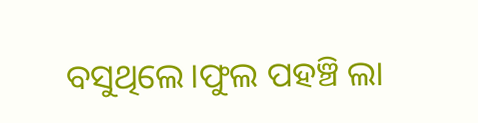ବସୁଥିଲେ।ଫୁଲ ପହଞ୍ଚି ଲା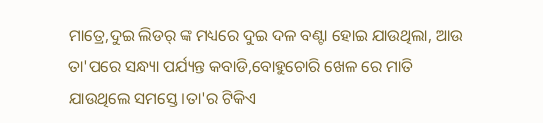ମାତ୍ରେ,ଦୁଇ ଲିଡର୍ ଙ୍କ ମଧ୍ୟରେ ଦୁଇ ଦଳ ବଣ୍ଟା ହୋଇ ଯାଉଥିଲା, ଆଉ ତା'ପରେ ସନ୍ଧ୍ୟା ପର୍ଯ୍ୟନ୍ତ କବାଡି,ବୋହୁଚୋରି ଖେଳ ରେ ମାତି ଯାଉଥିଲେ ସମସ୍ତେ।ତା'ର ଟିକିଏ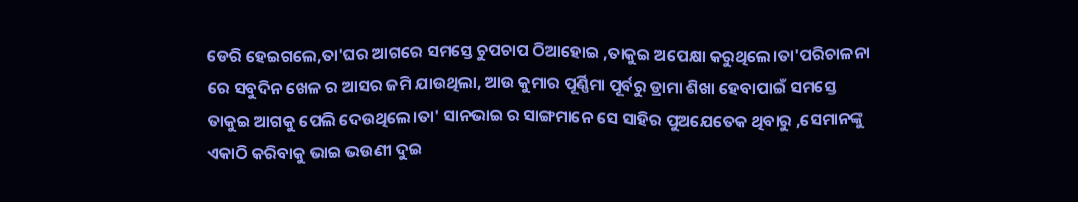ଡେରି ହେଇଗଲେ,ତା'ଘର ଆଗରେ ସମସ୍ତେ ଚୁପଚାପ ଠିଆହୋଇ ,ତାକୁଇ ଅପେକ୍ଷା କରୁଥିଲେ।ତା'ପରିଚାଳନା ରେ ସବୁଦିନ ଖେଳ ର ଆସର ଜମି ଯାଉଥିଲା, ଆଉ କୁମାର ପୂର୍ଣ୍ଣିମା ପୂର୍ବରୁ ଡ୍ରାମା ଶିଖା ହେବାପାଇଁ ସମସ୍ତେ ତାକୁଇ ଆଗକୁ ପେଲି ଦେଉଥିଲେ।ତା' ସାନଭାଇ ର ସାଙ୍ଗମାନେ ସେ ସାହିର ପୁଅଯେତେକ ଥିବାରୁ ,ସେମାନଙ୍କୁ ଏକାଠି କରିବାକୁ ଭାଇ ଭଉଣୀ ଦୁଇ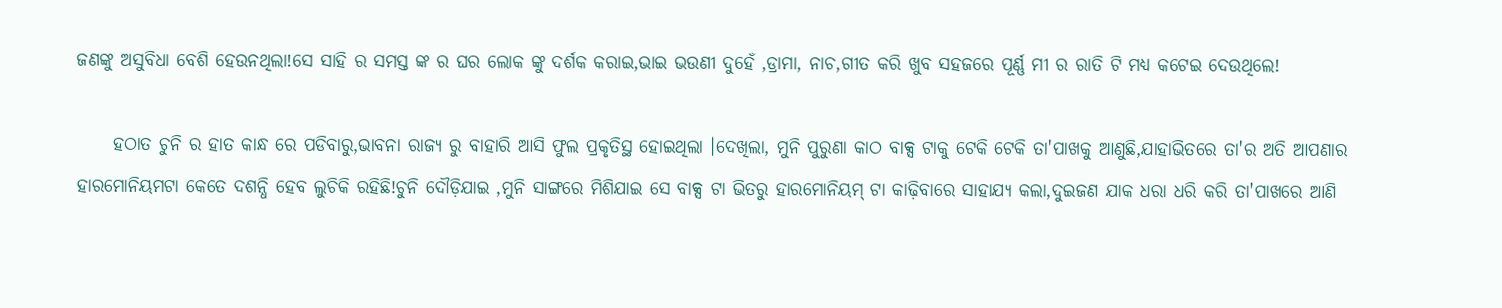ଜଣଙ୍କୁ ଅସୁବିଧା ବେଶି ହେଉନଥିଲା!ସେ ସାହି ର ସମସ୍ତ ଙ୍କ ର ଘର ଲୋକ ଙ୍କୁ ଦର୍ଶକ କରାଇ,ଭାଇ ଭଉଣୀ ଦୁହେଁ ,ଡ୍ରାମା, ନାଚ,ଗୀତ କରି ଖୁବ ସହଜରେ ପୂର୍ଣ୍ଣ ମୀ ର ରାତି ଟି ମଧ୍ୟ କଟେଇ ଦେଉଥିଲେ!

     ହଠାତ ଚୁନି ର ହାତ କାନ୍ଧ ରେ ପଡିବାରୁ,ଭାବନା ରାଜ୍ୟ ରୁ ବାହାରି ଆସି ଫୁଲ ପ୍ରକୃତିସ୍ଥ ହୋଇଥିଲା ।ଦେଖିଲା, ମୁନି ପୁରୁଣା କାଠ ବାକ୍ସ ଟାକୁ ଟେକି ଟେକି ତା'ପାଖକୁ ଆଣୁଛି,ଯାହାଭିତରେ ତା'ର ଅତି ଆପଣାର ହାରମୋନିୟମଟା କେତେ ଦଶନ୍ଧି ହେବ ଲୁଚିକି ରହିଛି!ଚୁନି ଦୌଡ଼ିଯାଇ ,ମୁନି ସାଙ୍ଗରେ ମିଶିଯାଇ ସେ ବାକ୍ସ ଟା ଭିତରୁ ହାରମୋନିୟମ୍ ଟା କାଢ଼ିବାରେ ସାହାଯ୍ୟ କଲା,ଦୁଇଜଣ ଯାକ ଧରା ଧରି କରି ତା'ପାଖରେ ଆଣି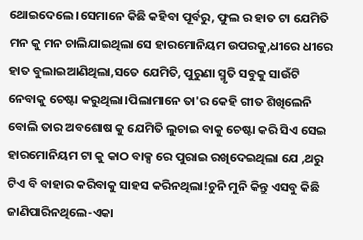ଥୋଇଦେଲେ।ସେମାନେ କିଛି କହିବା ପୂର୍ବରୁ, ଫୁଲ ର ହାତ ଟା ଯେମିତି ମନ କୁ ମନ ଚାଲିଯାଇଥିଲା ସେ ହାରମୋନିୟମ ଉପରକୁ,ଧୀରେ ଧୀରେ ହାତ ବୁଲାଇଆଣିଥିଲା,ସତେ ଯେମିତି, ପୁରୁଣା ସ୍ମୃତି ସବୁକୁ ସାଉଁଟି ନେବାକୁ ଚେଷ୍ଟା କରୁଥିଲା।ପିଲାମାନେ ତା'ର କେହି ଗୀତ ଶିଖିଲେନି ବୋଲି ତାର ଅବଶୋଷ କୁ ଯେମିତି ଲୁଚାଇ ବାକୁ ଚେଷ୍ଟା କରି ସିଏ ସେଇ ହାରମୋନିୟମ ଟା କୁ କାଠ ବାକ୍ସ ରେ ପୁରାଇ ରଖିଦେଇଥିଲା ଯେ ,ଥରୁ ଟିଏ ବି ବାହାର କରିବାକୁ ସାହସ କରିନଥିଲା!ଚୁନି ମୁନି କିନ୍ତୁ ଏସବୁ କିଛି ଜାଣିପାରିନଥିଲେ-ଏକା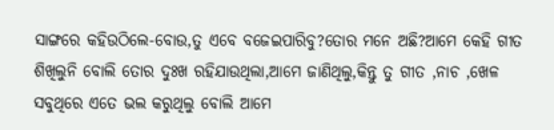ସାଙ୍ଗରେ କହିଉଠିଲେ-ବୋଉ,ତୁ ଏବେ ବଜେଇପାରିବୁ?ତୋର ମନେ ଅଛି?ଆମେ କେହି ଗୀତ ଶିଖିଲୁନି ବୋଲି ତୋର ଦୁଃଖ ରହିଯାଉଥିଲା,ଆମେ ଜାଣିଥିଲୁ,କିନ୍ତୁ ତୁ ଗୀତ ,ନାଚ ,ଖେଳ ସବୁଥିରେ ଏତେ ଭଲ କରୁଥିଲୁ ବୋଲି ଆମେ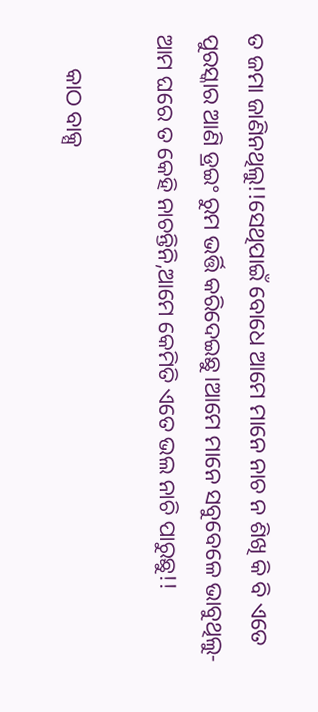ତ ଜମା ଜାଣିନଥିଲୁ!!ସେଥିପାଇଁ ବୋଧେ ଆମେ ମାନେ ନାଚ ନ ଶିଖି କି ବି ଏତେ ପୁରସ୍କାର ଆଣି ଡ୍ରଇଂ ରୁମ ଭର୍ତ୍ତି କରିଦେଇଛୁ।ଆମେ ମାନେ ସବୁବେଳେ ଭାବୁଥିଲୁ-ଆମ ଘରେ ତ କେହି ନାଚନ୍ତିନି,ଆମେ କେମିତି ଏତେ ଭଲ ନାଚି ପାରୁଛୁ!!

      କାଠ ବାକ୍ସ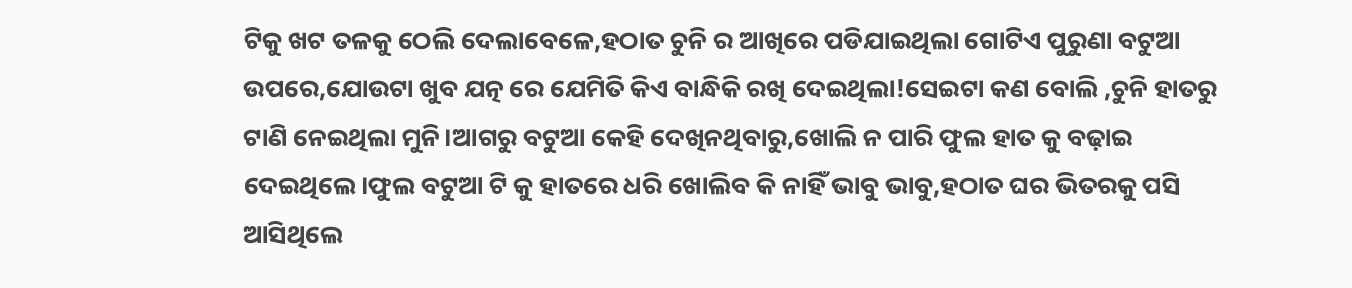ଟିକୁ ଖଟ ତଳକୁ ଠେଲି ଦେଲାବେଳେ,ହଠାତ ଚୁନି ର ଆଖିରେ ପଡିଯାଇଥିଲା ଗୋଟିଏ ପୁରୁଣା ବଟୁଆ ଉପରେ,ଯୋଉଟା ଖୁବ ଯତ୍ନ ରେ ଯେମିତି କିଏ ବାନ୍ଧିକି ରଖି ଦେଇଥିଲା!ସେଇଟା କଣ ବୋଲି ,ଚୁନି ହାତରୁ ଟାଣି ନେଇଥିଲା ମୁନି।ଆଗରୁ ବଟୁଆ କେହି ଦେଖିନଥିବାରୁ,ଖୋଲି ନ ପାରି ଫୁଲ ହାତ କୁ ବଢ଼ାଇ ଦେଇଥିଲେ।ଫୁଲ ବଟୁଆ ଟି କୁ ହାତରେ ଧରି ଖୋଲିବ କି ନାହିଁ ଭାବୁ ଭାବୁ,ହଠାତ ଘର ଭିତରକୁ ପସି ଆସିଥିଲେ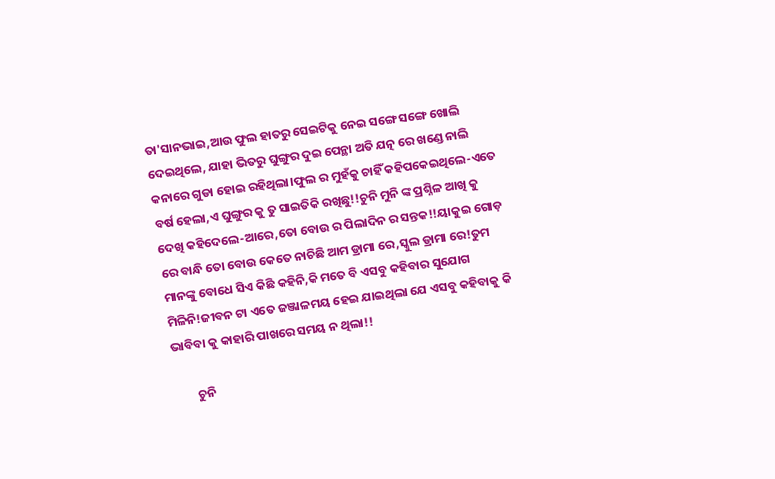ତା'ସାନଭାଇ,ଆଉ ଫୁଲ ହାତରୁ ସେଇଟିକୁ ନେଇ ସଙ୍ଗେ ସଙ୍ଗେ ଖୋଲି ଦେଇଥିଲେ, ଯାହା ଭିତରୁ ଘୁଙ୍ଗୁର ଦୁଇ ପେନ୍ଥା ଅତି ଯତ୍ନ ରେ ଖଣ୍ଡେ ନାଲି କନାରେ ଗୁଡା ହୋଇ ରହିଥିଲା।ଫୁଲ ର ମୁହଁକୁ ଚାହିଁ କହିପକେଇଥିଲେ-ଏତେ ବର୍ଷ ହେଲା,ଏ ଘୁଙ୍ଗୁର କୁ ତୁ ସାଇତିକି ରଖିଛୁ!!ଚୁନି ମୁନି ଙ୍କ ପ୍ରଶ୍ନିଳ ଆଖି କୁ ଦେଖି କହିଦେଲେ-ଆରେ,ତୋ ବୋଉ ର ପିଲାଦିନ ର ସନ୍ତକ!!ୟାକୁଇ ଗୋଡ଼ ରେ ବାନ୍ଧି ତୋ ବୋଉ କେତେ ନାଚିଛି ଆମ ଡ୍ରାମା ରେ,ସ୍କୁଲ ଡ୍ରାମା ରେ!ତୁମ ମାନଙ୍କୁ ବୋଧେ ସିଏ କିଛି କହିନି,କି ମତେ ବି ଏସବୁ କହିବାର ସୁଯୋଗ ମିଳିନି!ଜୀବନ ଟା ଏତେ ଜଞ୍ଜାଳମୟ ହେଇ ଯାଇଥିଲା ଯେ ଏସବୁ କହିବାକୁ କି ଭାବିବା କୁ କାହାରି ପାଖରେ ସମୟ ନ ଥିଲା!!

        ଚୁନି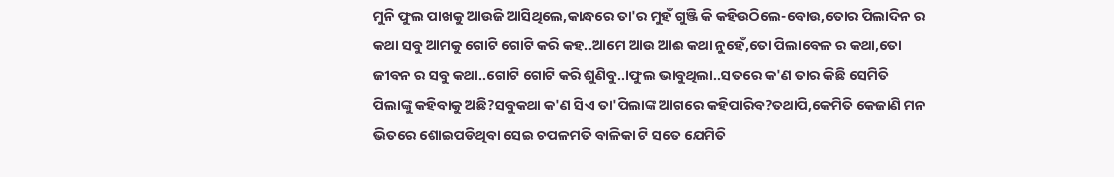ମୁନି ଫୁଲ ପାଖକୁ ଆଉଜି ଆସିଥିଲେ,କାନ୍ଧରେ ତା'ର ମୁହଁ ଗୁଞ୍ଜି କି କହିଉଠିଲେ-ବୋଉ,ତୋର ପିଲାଦିନ ର କଥା ସବୁ ଆମକୁ ଗୋଟି ଗୋଟି କରି କହ..ଆମେ ଆଉ ଆଈ କଥା ନୁହେଁ,ତୋ ପିଲାବେଳ ର କଥା,ତୋ ଜୀବନ ର ସବୁ କଥା..ଗୋଟି ଗୋଟି କରି ଶୁଣିବୁ..।ଫୁଲ ଭାବୁଥିଲା..ସତରେ କ'ଣ ତାର କିଛି ସେମିତି ପିଲାଙ୍କୁ କହିବାକୁ ଅଛି?ସବୁକଥା କ'ଣ ସିଏ ତା'ପିଲାଙ୍କ ଆଗରେ କହିପାରିବ?ତଥାପି,କେମିତି କେଜାଣି ମନ ଭିତରେ ଶୋଇପଡିଥିବା ସେଇ ଚପଳମତି ବାଳିକା ଟି ସତେ ଯେମିତି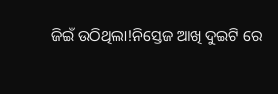ଜିଇଁ ଉଠିଥିଲା!ନିସ୍ତେଜ ଆଖି ଦୁଇଟି ରେ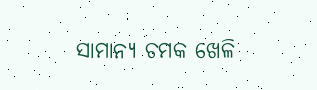ସାମାନ୍ୟ ଚମକ ଖେଳି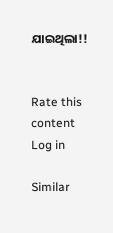ଯାଇଥିଲା!!


Rate this content
Log in

Similar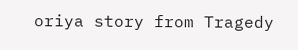oriya story from Tragedy